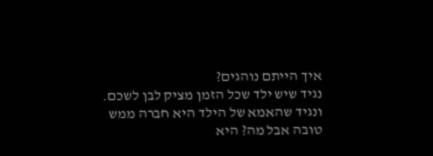איך הייתם נוהגים?
נגיד שיש ילד שכל הזמן מציק לבן לשכם. ונגיד שהאמא של הילד היא חברה ממש טובה אבל מה? היא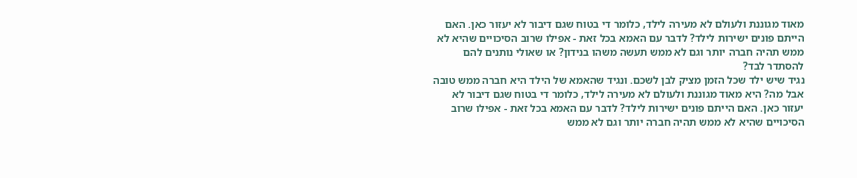מאוד מגוננת ולעולם לא מעירה לילד, כלומר די בטוח שגם דיבור לא יעזור כאן. האם הייתם פונים ישירות לילד? לדבר עם האמא בכל זאת - אפילו שרוב הסיכויים שהיא לא ממש תהיה חברה יותר וגם לא ממש תעשה משהו בנידון? או שאולי נותנים להם להסתדר לבד?
נגיד שיש ילד שכל הזמן מציק לבן לשכם. ונגיד שהאמא של הילד היא חברה ממש טובה אבל מה? היא מאוד מגוננת ולעולם לא מעירה לילד, כלומר די בטוח שגם דיבור לא יעזור כאן. האם הייתם פונים ישירות לילד? לדבר עם האמא בכל זאת - אפילו שרוב הסיכויים שהיא לא ממש תהיה חברה יותר וגם לא ממש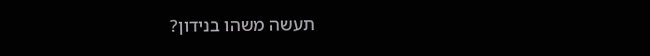תעשה משהו בנידון?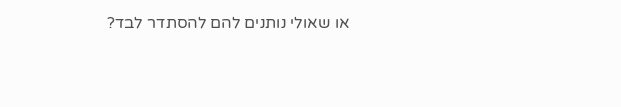או שאולי נותנים להם להסתדר לבד?